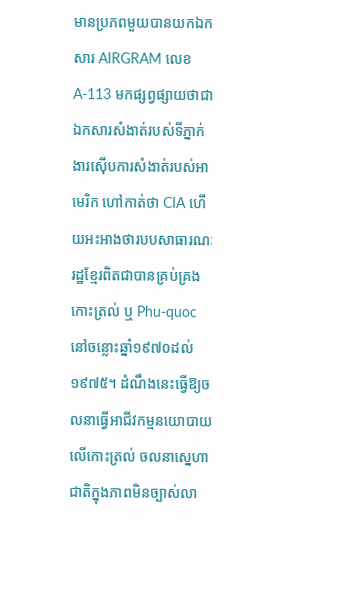មានប្រភពមួយបានយកឯកសារ AIRGRAM លេខ A-113 មកផ្សព្វផ្សាយថាជាឯកសារសំងាត់របស់ទីភ្នាក់ងារស៊ើបការសំងាត់របស់អាមេរិក ហៅកាត់ថា CIA ហើយអះអាងថារបបសាធារណៈរដ្ឋខ្មែរពិតជាបានគ្រប់គ្រងកោះត្រល់ ឬ Phu-quoc នៅចន្លោះឆ្នាំ១៩៧០ដល់១៩៧៥។ ដំណឹងនេះធ្វើឱ្យចលនាធ្វើអាជីវកម្មនយោបាយលើកោះត្រល់ ចលនាស្នេហាជាតិក្នុងភាពមិនច្បាស់លា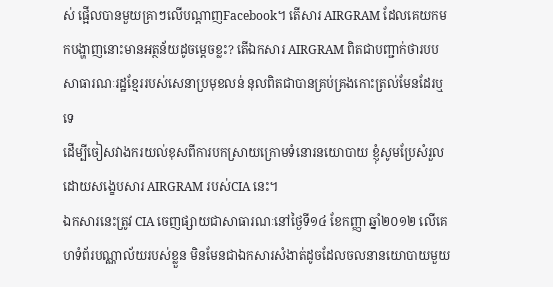ស់ ផ្អើលបានមួយគ្រាៗលើបណ្តាញFacebook។ តើសារ AIRGRAM ដែលគេយកមកបង្ហាញនោះមានអត្ថន័យដូចម្តេចខ្លះ? តើឯកសារ AIRGRAM ពិតជាបញ្ជាក់ថារបបសាធារណៈរដ្ឋខ្មែររបស់សេនាប្រមុខលន់ នុលពិតជាបានគ្រប់គ្រងកោះត្រល់មែនដែរឬទេ
ដើម្បីចៀសវាងករយល់ខុសពីការបកស្រាយក្រោមទំនោរនយោបាយ ខ្ញុំសូមប្រែសំរួលដោយសង្ខេបសារ AIRGRAM របស់CIA នេះ។
ឯកសារនេះត្រូវ CIA ចេញផ្សាយជាសាធារណៈនៅថ្ងៃទី១៤ ខែកញ្ញា ឆ្នាំ២០១២ លើគេហទំព័របណ្ណាល័យរបស់ខ្លួន មិនមែនជាឯកសារសំងាត់ដូចដែលចលនានយោបាយមួយ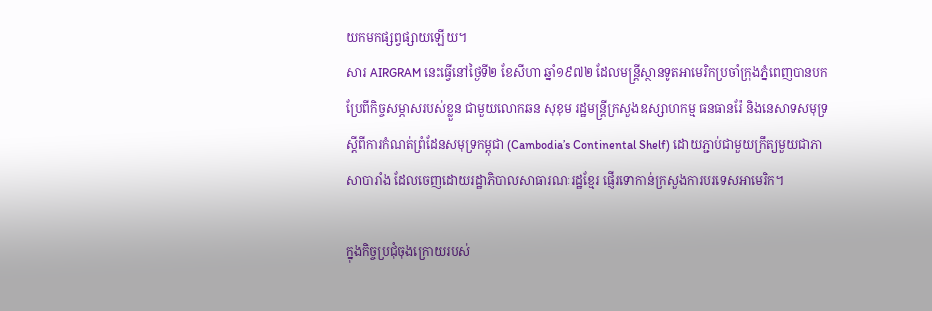យកមកផ្សព្វផ្សាយឡើយ។
សារ AIRGRAM នេះធ្វើនៅថ្ងៃទី២ ខែសីហា ឆ្នាំ១៩៧២ ដែលមន្ត្រីស្ថានទូតអាមេរិកប្រចាំក្រុងភ្នំពេញបានបកប្រែពីកិច្ចសម្ភាសរបស់ខ្លួន ជាមួយលោកឆន សុខុម រដ្ឋមន្ត្រីក្រសួងឧស្សាហកម្ម ធនធានរ៉ែ និងនេសាទសមុទ្រ ស្តីពីការកំណត់ព្រំដែនសមុទ្រកម្ពុជា (Cambodia’s Continental Shelf) ដោយភ្ជាប់ជាមួយក្រឹត្យមួយជាភាសាបារាំង ដែលចេញដោយរដ្ឋាភិបាលសាធារណៈរដ្ឋខ្មែរ ផ្ញើរទោកាន់ក្រសួងការបរទេសអាមេរិក។

ក្នុងកិច្ចប្រជុំចុងក្រោយរបស់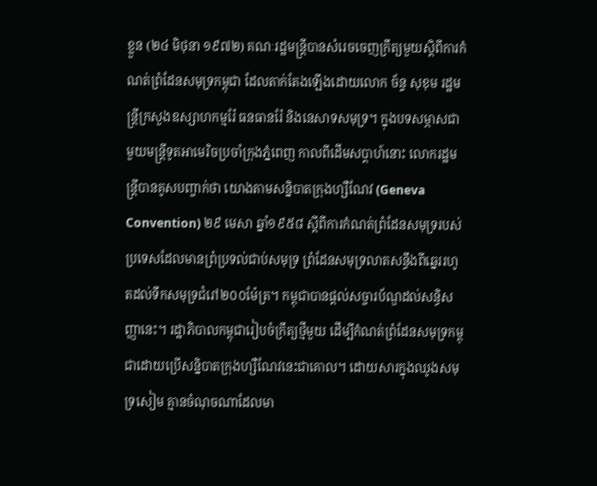ខ្លួន (២៤ មិថុនា ១៩៧២) គណៈរដ្ឋមន្ត្រីបានសំរេចចេញក្រឹត្យមួយស្តិពីការកំណត់ព្រំដែនសមុទ្រកម្ពុជា ដែលតាក់តែងឡើងដោយលោក ច័ន្ទ សុខុម រដ្ឋមន្ត្រីក្រសួងឧស្សាហកម្មរ៉ែ ធនធានរ៉ែ និងនេសាទសមុទ្រ។ ក្នុងបទសម្ភាសជាមួយមន្ត្រីទូតអាមេរិចប្រចាំក្រុងភ្នំពេញ កាលពីដើមសប្តាហ៍នោះ លោករដ្ឋមន្ត្រីបានគូសបញ្ចាក់ថា យោងតាមសន្និបាតក្រុងហ្សឺណែវ (Geneva Convention) ២៩ មេសា ឆ្នាំ១៩៥៨ ស្តីពីការកំណត់ព្រំដែនសមុទ្ររបស់ប្រទេសដែលមានព្រំប្រទល់ជាប់សមុទ្រ ព្រំដែនសមុទ្រលាតសន្ធឹងពីឆ្នេររហូតដល់ទឹកសមុទ្រជំរៅ២០០ម៉ែត្រ។ កម្ពុជាបានផ្តល់សច្ចារប័ណ្ឌដល់សន្ធិសញ្ញានេះ។ រដ្ឋាភិបាលកម្ពុជារៀបចំក្រឹត្យថ្មីមួយ ដើម្បីកំណត់ព្រំដែនសមុទ្រកម្ពុជាដោយប្រើសន្និបាតក្រុងហ្សឺណែវនេះជាគោល។ ដោយសារក្នុងឈូងសមុទ្រសៀម គ្មានចំណុចណាដែលមា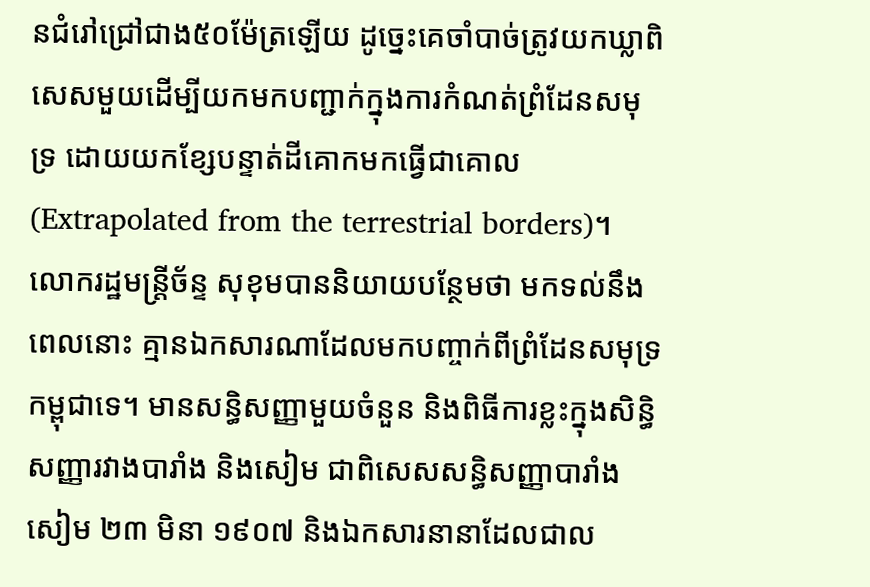នជំរៅជ្រៅជាង៥០ម៉ែត្រឡើយ ដូច្នេះគេចាំបាច់ត្រូវយកឃ្លាពិសេសមួយដើម្បីយកមកបញ្ជាក់ក្នុងការកំណត់ព្រំដែនសមុទ្រ ដោយយកខ្សែបន្ទាត់ដីគោកមកធ្វើជាគោល (Extrapolated from the terrestrial borders)។
លោករដ្ឋមន្ត្រីច័ន្ទ សុខុមបាននិយាយបន្ថែមថា មកទល់នឹងពេលនោះ គ្មានឯកសារណាដែលមកបញ្ចាក់ពីព្រំដែនសមុទ្រកម្ពុជាទេ។ មានសន្ធិសញ្ញាមួយចំនួន និងពិធីការខ្លះក្នុងសិន្ធិសញ្ញារវាងបារាំង និងសៀម ជាពិសេសសន្ធិសញ្ញាបារាំងសៀម ២៣ មិនា ១៩០៧ និងឯកសារនានាដែលជាល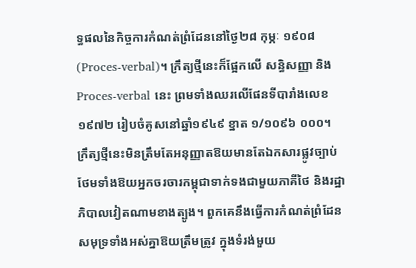ទ្ធផលនៃកិច្ចការកំណត់ព្រំដែននៅថ្ងៃ២៨ កុម្ភៈ ១៩០៨ (Proces-verbal)។ ក្រឹត្យថ្មីនេះក៏ផ្អែកលើ សន្ធិសញ្ញា និង Proces-verbal នេះ ព្រមទាំងឈរលើផែនទីបារាំងលេខ១៩៧២ រៀបចំគូសនៅឆ្នាំ១៩៤៩ ខ្នាត ១/១០៩៦ ០០០។
ក្រឹត្យថ្មីនេះមិនត្រឹមតែអនុញ្ញាតឱយមានតែឯកសារផ្លូវច្បាប់ ថែមទាំងឱយអ្នកចរចារកម្ពុជាទាក់ទងជាមួយភាគីថៃ និងរដ្ឋាភិបាលវៀតណាមខាងត្បូង។ ពួកគេនឹងធ្វើការកំណត់ព្រំដែនសមុទ្រទាំងអស់គ្នាឱយត្រឹមត្រូវ ក្នុងទំរង់មួយ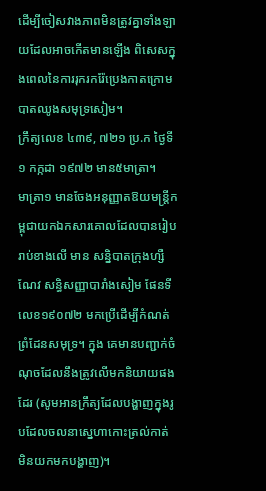ដើម្បីចៀសវាងភាពមិនត្រូវគ្នាទាំងឡាយដែលអាចកើតមានឡើង ពិសេសក្នុងពេលនៃការរុករករ៉ែប្រេងកាតក្រោមបាតឈូងសមុទ្រសៀម។
ក្រឹត្យលេខ ៤៣៩, ៧២១ ប្រ.ក ថ្ងៃទី១ កក្កដា ១៩៧២ មាន៥មាត្រា។
មាត្រា១ មានចែងអនុញ្ញាតឱយមន្ត្រីកម្ពុជាយកឯកសារគោលដែលបានរៀបរាប់ខាងលើ មាន សន្និបាតក្រុងហ្សឺណែវ សន្ធិសញ្ញាបារាំងសៀម ផែនទីលេខ១៩០៧២ មកប្រើដើម្បីកំណត់ព្រំដែនសមុទ្រ។ ក្នុង គេមានបញ្ជាក់ចំណុចដែលនឹងត្រូវលើមកនិយាយផងដែរ (សូមអានក្រឹត្យដែលបង្ហាញក្នុងរូបដែលចលនាស្នេហាកោះត្រល់កាត់ មិនយកមកបង្ហាញ)។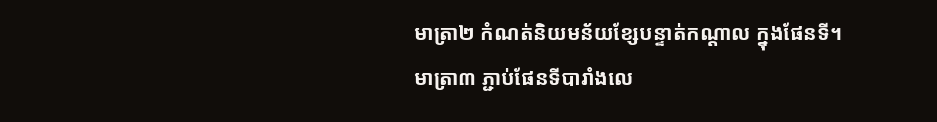មាត្រា២ កំណត់និយមន័យខ្សែបន្ទាត់កណ្តាល ក្នុងផែនទី។
មាត្រា៣ ភ្ជាប់ផែនទីបារាំងលេ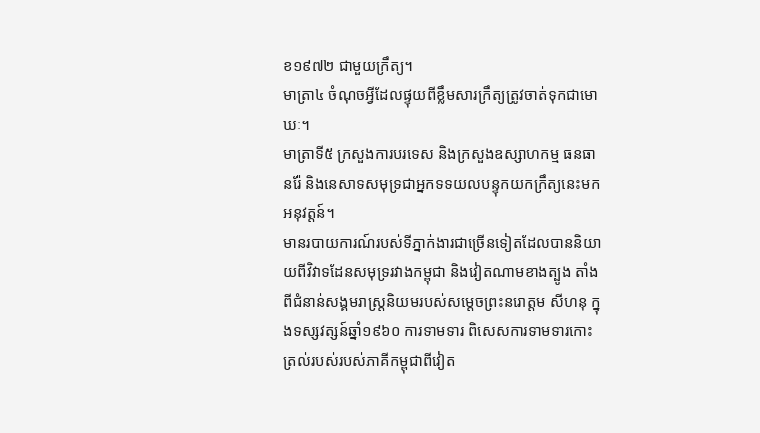ខ១៩៧២ ជាមួយក្រឹត្យ។
មាត្រា៤ ចំណុចអ្វីដែលផ្ទុយពីខ្លឹមសារក្រឹត្យត្រូវចាត់ទុកជាមោឃៈ។
មាត្រាទី៥ ក្រសួងការបរទេស និងក្រសួងឧស្សាហកម្ម ធនធានរ៉ែ និងនេសាទសមុទ្រជាអ្នកទទយលបន្ទុកយកក្រឹត្យនេះមកអនុវត្តន៍។
មានរបាយការណ៍របស់ទីភ្នាក់ងារជាច្រើនទៀតដែលបាននិយាយពីវិវាទដែនសមុទ្ររវាងកម្ពុជា និងវៀតណាមខាងត្បូង តាំងពីជំនាន់សង្គមរាស្រ្តនិយមរបស់សម្តេចព្រះនរោត្តម សីហនុ ក្នុងទស្សវត្សន៍ឆ្នាំ១៩៦០ ការទាមទារ ពិសេសការទាមទារកោះត្រល់របស់របស់ភាគីកម្ពុជាពីវៀត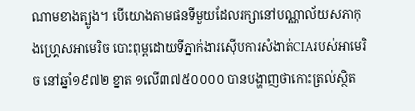ណាមខាងត្បូង។ បេីយោងតាមផនទីមួយដែលរក្សានៅបណ្ណាល័យសភាកុងហ្គ្រេសអាមេរិច បោះពុម្ពដោយទីភ្នាក់ងារស៊េីបការសំងាត់CIAរបស់អាមេរិច នៅឆ្នាំ១៩៧២ ខ្នាត ១លេី៣៧៥០០០០ បានបង្ហាញថាកោះត្រល់ស្ថិត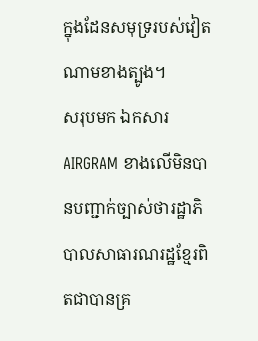ក្នុងដែនសមុទ្ររបស់វៀតណាមខាងត្បូង។
សរុបមក ឯកសារ AIRGRAM ខាងលើមិនបានបញ្ជាក់ច្បាស់ថារដ្ឋាភិបាលសាធារណរដ្ឋខ្មែរពិតជាបានគ្រ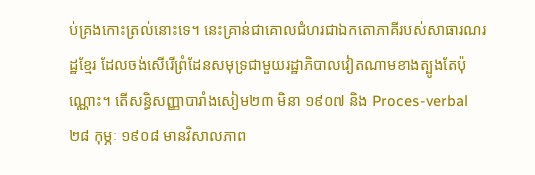ប់គ្រងកោះត្រល់នោះទេ។ នេះគ្រាន់ជាគោលជំហរជាឯកតោភាគីរបស់សាធារណរដ្ឋខ្មែរ ដែលចង់សើរើព្រំដែនសមុទ្រជាមួយរដ្ឋាភិបាលវៀតណាមខាងត្បូងតែប៉ុណ្ណោះ។ តើសន្ធិសញ្ញាបារាំងសៀម២៣ មិនា ១៩០៧ និង Proces-verbal ២៨ កុម្ភៈ ១៩០៨ មានវិសាលភាព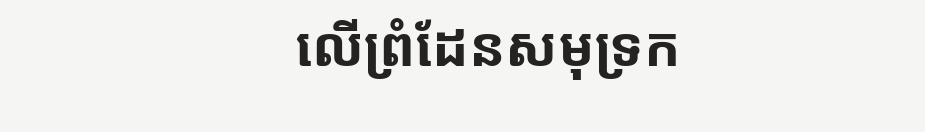លើព្រំដែនសមុទ្រក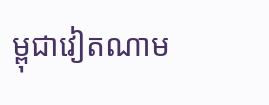ម្ពុជាវៀតណាម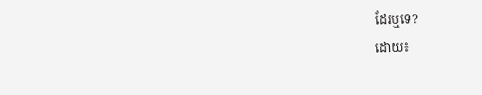ដែរឬទេ?
ដោយ៖